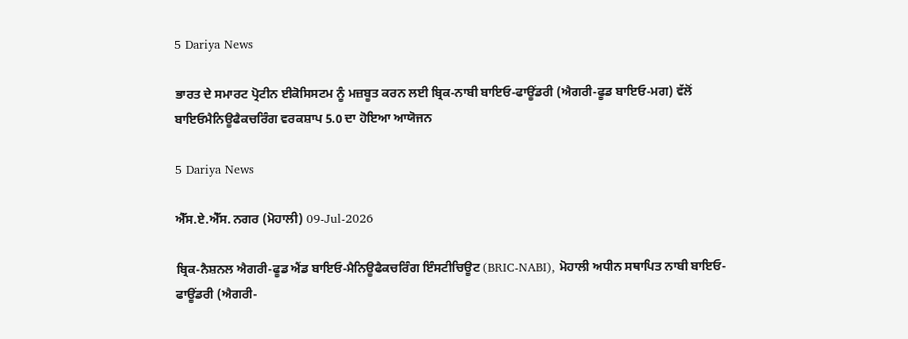5 Dariya News

ਭਾਰਤ ਦੇ ਸਮਾਰਟ ਪ੍ਰੋਟੀਨ ਈਕੋਸਿਸਟਮ ਨੂੰ ਮਜ਼ਬੂਤ ਕਰਨ ਲਈ ਬ੍ਰਿਕ-ਨਾਬੀ ਬਾਇਓ-ਫਾਊਂਡਰੀ (ਐਗਰੀ-ਫੂਡ ਬਾਇਓ-ਮਗ) ਵੱਲੋਂ ਬਾਇਓਮੈਨਿਊਫੈਕਚਰਿੰਗ ਵਰਕਸ਼ਾਪ 5.0 ਦਾ ਹੋਇਆ ਆਯੋਜਨ

5 Dariya News

ਐੱਸ.ਏ.ਐੱਸ. ਨਗਰ (ਮੋਹਾਲੀ) 09-Jul-2026

ਬ੍ਰਿਕ-ਨੈਸ਼ਨਲ ਐਗਰੀ-ਫੂਡ ਐਂਡ ਬਾਇਓ-ਮੈਨਿਊਫੈਕਚਰਿੰਗ ਇੰਸਟੀਚਿਊਟ (BRIC-NABI), ਮੋਹਾਲੀ ਅਧੀਨ ਸਥਾਪਿਤ ਨਾਬੀ ਬਾਇਓ-ਫਾਊਂਡਰੀ (ਐਗਰੀ-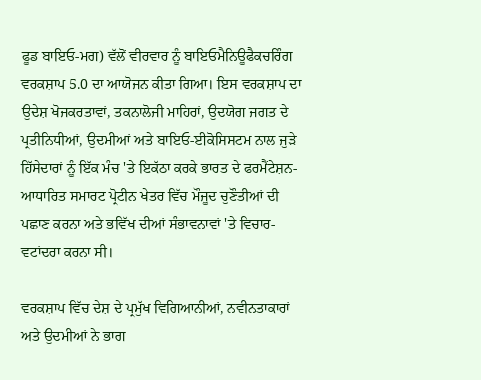ਫੂਡ ਬਾਇਓ-ਮਗ) ਵੱਲੋਂ ਵੀਰਵਾਰ ਨੂੰ ਬਾਇਓਮੈਨਿਊਫੈਕਚਰਿੰਗ ਵਰਕਸ਼ਾਪ 5.0 ਦਾ ਆਯੋਜਨ ਕੀਤਾ ਗਿਆ। ਇਸ ਵਰਕਸ਼ਾਪ ਦਾ ਉਦੇਸ਼ ਖੋਜਕਰਤਾਵਾਂ, ਤਕਨਾਲੋਜੀ ਮਾਹਿਰਾਂ, ਉਦਯੋਗ ਜਗਤ ਦੇ ਪ੍ਰਤੀਨਿਧੀਆਂ, ਉਦਮੀਆਂ ਅਤੇ ਬਾਇਓ-ਈਕੋਸਿਸਟਮ ਨਾਲ ਜੁੜੇ ਹਿੱਸੇਦਾਰਾਂ ਨੂੰ ਇੱਕ ਮੰਚ 'ਤੇ ਇਕੱਠਾ ਕਰਕੇ ਭਾਰਤ ਦੇ ਫਰਮੈਂਟੇਸ਼ਨ-ਆਧਾਰਿਤ ਸਮਾਰਟ ਪ੍ਰੋਟੀਨ ਖੇਤਰ ਵਿੱਚ ਮੌਜੂਦ ਚੁਣੌਤੀਆਂ ਦੀ ਪਛਾਣ ਕਰਨਾ ਅਤੇ ਭਵਿੱਖ ਦੀਆਂ ਸੰਭਾਵਨਾਵਾਂ 'ਤੇ ਵਿਚਾਰ-ਵਟਾਂਦਰਾ ਕਰਨਾ ਸੀ।

ਵਰਕਸ਼ਾਪ ਵਿੱਚ ਦੇਸ਼ ਦੇ ਪ੍ਰਮੁੱਖ ਵਿਗਿਆਨੀਆਂ, ਨਵੀਨਤਾਕਾਰਾਂ ਅਤੇ ਉਦਮੀਆਂ ਨੇ ਭਾਗ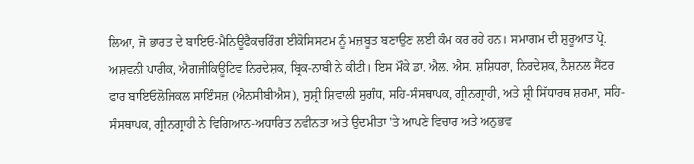ਲਿਆ, ਜੋ ਭਾਰਤ ਦੇ ਬਾਇਓ-ਮੈਨਿਊਫੈਕਚਰਿੰਗ ਈਕੋਸਿਸਟਮ ਨੂੰ ਮਜ਼ਬੂਤ ਬਣਾਉਣ ਲਈ ਕੰਮ ਕਰ ਰਹੇ ਹਨ। ਸਮਾਗਮ ਦੀ ਸ਼ੁਰੂਆਤ ਪ੍ਰੋ. ਅਸ਼ਵਨੀ ਪਾਰੀਕ, ਐਗਜੀਕਿਊਟਿਵ ਨਿਰਦੇਸ਼ਕ, ਬ੍ਰਿਕ-ਨਾਬੀ ਨੇ ਕੀਟੀ। ਇਸ ਮੌਕੇ ਡਾ. ਐਲ. ਐਸ. ਸ਼ਸ਼ਿਧਰਾ, ਨਿਰਦੇਸ਼ਕ, ਨੈਸ਼ਨਲ ਸੈਂਟਰ ਫਾਰ ਬਾਇਓਲੋਜਿਕਲ ਸਾਇੰਸਜ਼ (ਐਨਸੀਬੀਐਸ), ਸੁਸ਼੍ਰੀ ਸ਼ਿਵਾਲੀ ਸੁਗੰਧ, ਸਹਿ-ਸੰਸਥਾਪਕ, ਗ੍ਰੀਨਗ੍ਰਾਹੀ, ਅਤੇ ਸ਼੍ਰੀ ਸਿੱਧਾਰਥ ਸ਼ਰਮਾ, ਸਹਿ-ਸੰਸਥਾਪਕ, ਗ੍ਰੀਨਗ੍ਰਾਹੀ ਨੇ ਵਿਗਿਆਨ-ਅਧਾਰਿਤ ਨਵੀਨਤਾ ਅਤੇ ਉਦਮੀਤਾ 'ਤੇ ਆਪਣੇ ਵਿਚਾਰ ਅਤੇ ਅਨੁਭਵ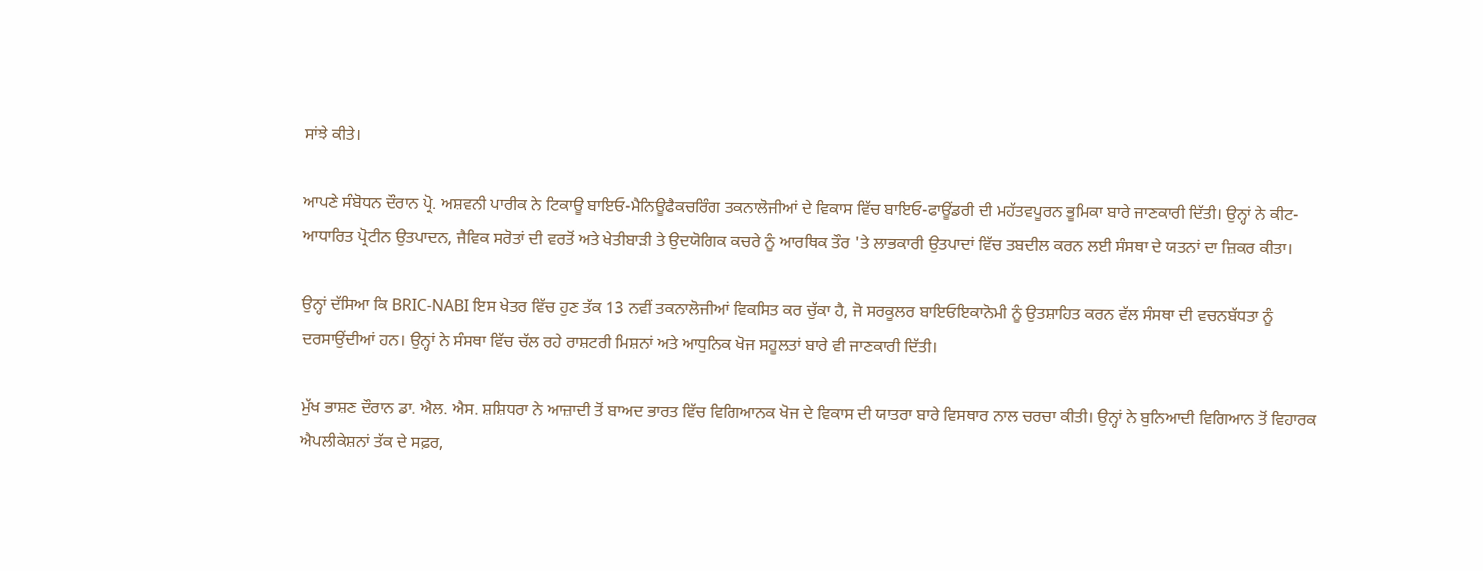ਸਾਂਝੇ ਕੀਤੇ।

ਆਪਣੇ ਸੰਬੋਧਨ ਦੌਰਾਨ ਪ੍ਰੋ. ਅਸ਼ਵਨੀ ਪਾਰੀਕ ਨੇ ਟਿਕਾਊ ਬਾਇਓ-ਮੈਨਿਊਫੈਕਚਰਿੰਗ ਤਕਨਾਲੋਜੀਆਂ ਦੇ ਵਿਕਾਸ ਵਿੱਚ ਬਾਇਓ-ਫਾਊਂਡਰੀ ਦੀ ਮਹੱਤਵਪੂਰਨ ਭੂਮਿਕਾ ਬਾਰੇ ਜਾਣਕਾਰੀ ਦਿੱਤੀ। ਉਨ੍ਹਾਂ ਨੇ ਕੀਟ-ਆਧਾਰਿਤ ਪ੍ਰੋਟੀਨ ਉਤਪਾਦਨ, ਜੈਵਿਕ ਸਰੋਤਾਂ ਦੀ ਵਰਤੋਂ ਅਤੇ ਖੇਤੀਬਾੜੀ ਤੇ ਉਦਯੋਗਿਕ ਕਚਰੇ ਨੂੰ ਆਰਥਿਕ ਤੌਰ 'ਤੇ ਲਾਭਕਾਰੀ ਉਤਪਾਦਾਂ ਵਿੱਚ ਤਬਦੀਲ ਕਰਨ ਲਈ ਸੰਸਥਾ ਦੇ ਯਤਨਾਂ ਦਾ ਜ਼ਿਕਰ ਕੀਤਾ।

ਉਨ੍ਹਾਂ ਦੱਸਿਆ ਕਿ BRIC-NABI ਇਸ ਖੇਤਰ ਵਿੱਚ ਹੁਣ ਤੱਕ 13 ਨਵੀਂ ਤਕਨਾਲੋਜੀਆਂ ਵਿਕਸਿਤ ਕਰ ਚੁੱਕਾ ਹੈ, ਜੋ ਸਰਕੂਲਰ ਬਾਇਓਇਕਾਨੋਮੀ ਨੂੰ ਉਤਸ਼ਾਹਿਤ ਕਰਨ ਵੱਲ ਸੰਸਥਾ ਦੀ ਵਚਨਬੱਧਤਾ ਨੂੰ ਦਰਸਾਉਂਦੀਆਂ ਹਨ। ਉਨ੍ਹਾਂ ਨੇ ਸੰਸਥਾ ਵਿੱਚ ਚੱਲ ਰਹੇ ਰਾਸ਼ਟਰੀ ਮਿਸ਼ਨਾਂ ਅਤੇ ਆਧੁਨਿਕ ਖੋਜ ਸਹੂਲਤਾਂ ਬਾਰੇ ਵੀ ਜਾਣਕਾਰੀ ਦਿੱਤੀ।

ਮੁੱਖ ਭਾਸ਼ਣ ਦੌਰਾਨ ਡਾ. ਐਲ. ਐਸ. ਸ਼ਸ਼ਿਧਰਾ ਨੇ ਆਜ਼ਾਦੀ ਤੋਂ ਬਾਅਦ ਭਾਰਤ ਵਿੱਚ ਵਿਗਿਆਨਕ ਖੋਜ ਦੇ ਵਿਕਾਸ ਦੀ ਯਾਤਰਾ ਬਾਰੇ ਵਿਸਥਾਰ ਨਾਲ ਚਰਚਾ ਕੀਤੀ। ਉਨ੍ਹਾਂ ਨੇ ਬੁਨਿਆਦੀ ਵਿਗਿਆਨ ਤੋਂ ਵਿਹਾਰਕ ਐਪਲੀਕੇਸ਼ਨਾਂ ਤੱਕ ਦੇ ਸਫ਼ਰ,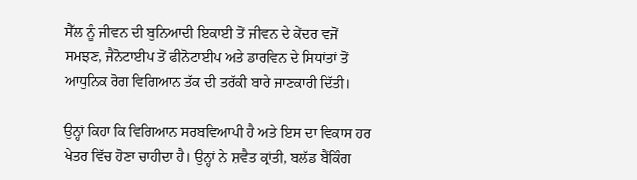ਸੈੱਲ ਨੂੰ ਜੀਵਨ ਦੀ ਬੁਨਿਆਦੀ ਇਕਾਈ ਤੋਂ ਜੀਵਨ ਦੇ ਕੇਂਦਰ ਵਜੋਂ ਸਮਝਣ, ਜੈਨੋਟਾਈਪ ਤੋਂ ਫੀਨੋਟਾਈਪ ਅਤੇ ਡਾਰਵਿਨ ਦੇ ਸਿਧਾਂਤਾਂ ਤੋਂ ਆਧੁਨਿਕ ਰੋਗ ਵਿਗਿਆਨ ਤੱਕ ਦੀ ਤਰੱਕੀ ਬਾਰੇ ਜਾਣਕਾਰੀ ਦਿੱਤੀ।

ਉਨ੍ਹਾਂ ਕਿਹਾ ਕਿ ਵਿਗਿਆਨ ਸਰਬਵਿਆਪੀ ਹੈ ਅਤੇ ਇਸ ਦਾ ਵਿਕਾਸ ਹਰ ਖੇਤਰ ਵਿੱਚ ਹੋਣਾ ਚਾਹੀਦਾ ਹੈ। ਉਨ੍ਹਾਂ ਨੇ ਸ਼ਵੈਤ ਕ੍ਰਾਂਤੀ, ਬਲੱਡ ਬੈਂਕਿੰਗ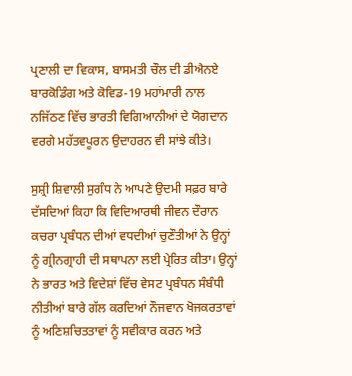ਪ੍ਰਣਾਲੀ ਦਾ ਵਿਕਾਸ, ਬਾਸਮਤੀ ਚੌਲ ਦੀ ਡੀਐਨਏ ਬਾਰਕੋਡਿੰਗ ਅਤੇ ਕੋਵਿਡ-19 ਮਹਾਂਮਾਰੀ ਨਾਲ ਨਜਿੱਠਣ ਵਿੱਚ ਭਾਰਤੀ ਵਿਗਿਆਨੀਆਂ ਦੇ ਯੋਗਦਾਨ ਵਰਗੇ ਮਹੱਤਵਪੂਰਨ ਉਦਾਹਰਨ ਵੀ ਸਾਂਝੇ ਕੀਤੇ।

ਸੁਸ਼੍ਰੀ ਸ਼ਿਵਾਲੀ ਸੁਗੰਧ ਨੇ ਆਪਣੇ ਉਦਮੀ ਸਫ਼ਰ ਬਾਰੇ ਦੱਸਦਿਆਂ ਕਿਹਾ ਕਿ ਵਿਦਿਆਰਥੀ ਜੀਵਨ ਦੌਰਾਨ ਕਚਰਾ ਪ੍ਰਬੰਧਨ ਦੀਆਂ ਵਧਦੀਆਂ ਚੁਣੌਤੀਆਂ ਨੇ ਉਨ੍ਹਾਂ ਨੂੰ ਗ੍ਰੀਨਗ੍ਰਾਹੀ ਦੀ ਸਥਾਪਨਾ ਲਈ ਪ੍ਰੇਰਿਤ ਕੀਤਾ। ਉਨ੍ਹਾਂ ਨੇ ਭਾਰਤ ਅਤੇ ਵਿਦੇਸ਼ਾਂ ਵਿੱਚ ਵੇਸਟ ਪ੍ਰਬੰਧਨ ਸੰਬੰਧੀ ਨੀਤੀਆਂ ਬਾਰੇ ਗੱਲ ਕਰਦਿਆਂ ਨੌਜਵਾਨ ਖੋਜਕਰਤਾਵਾਂ ਨੂੰ ਅਣਿਸ਼ਚਿਤਤਾਵਾਂ ਨੂੰ ਸਵੀਕਾਰ ਕਰਨ ਅਤੇ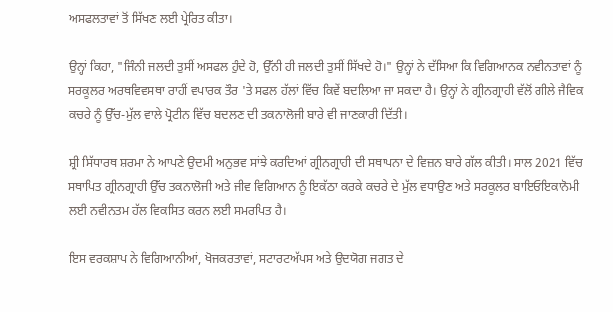ਅਸਫਲਤਾਵਾਂ ਤੋਂ ਸਿੱਖਣ ਲਈ ਪ੍ਰੇਰਿਤ ਕੀਤਾ।

ਉਨ੍ਹਾਂ ਕਿਹਾ, "ਜਿੰਨੀ ਜਲਦੀ ਤੁਸੀਂ ਅਸਫਲ ਹੁੰਦੇ ਹੋ, ਉੱਨੀ ਹੀ ਜਲਦੀ ਤੁਸੀਂ ਸਿੱਖਦੇ ਹੋ।" ਉਨ੍ਹਾਂ ਨੇ ਦੱਸਿਆ ਕਿ ਵਿਗਿਆਨਕ ਨਵੀਨਤਾਵਾਂ ਨੂੰ ਸਰਕੂਲਰ ਅਰਥਵਿਵਸਥਾ ਰਾਹੀਂ ਵਪਾਰਕ ਤੌਰ 'ਤੇ ਸਫਲ ਹੱਲਾਂ ਵਿੱਚ ਕਿਵੇਂ ਬਦਲਿਆ ਜਾ ਸਕਦਾ ਹੈ। ਉਨ੍ਹਾਂ ਨੇ ਗ੍ਰੀਨਗ੍ਰਾਹੀ ਵੱਲੋਂ ਗੀਲੇ ਜੈਵਿਕ ਕਚਰੇ ਨੂੰ ਉੱਚ-ਮੁੱਲ ਵਾਲੇ ਪ੍ਰੋਟੀਨ ਵਿੱਚ ਬਦਲਣ ਦੀ ਤਕਨਾਲੋਜੀ ਬਾਰੇ ਵੀ ਜਾਣਕਾਰੀ ਦਿੱਤੀ।

ਸ਼੍ਰੀ ਸਿੱਧਾਰਥ ਸ਼ਰਮਾ ਨੇ ਆਪਣੇ ਉਦਮੀ ਅਨੁਭਵ ਸਾਂਝੇ ਕਰਦਿਆਂ ਗ੍ਰੀਨਗ੍ਰਾਹੀ ਦੀ ਸਥਾਪਨਾ ਦੇ ਵਿਜ਼ਨ ਬਾਰੇ ਗੱਲ ਕੀਤੀ। ਸਾਲ 2021 ਵਿੱਚ ਸਥਾਪਿਤ ਗ੍ਰੀਨਗ੍ਰਾਹੀ ਉੱਚ ਤਕਨਾਲੋਜੀ ਅਤੇ ਜੀਵ ਵਿਗਿਆਨ ਨੂੰ ਇਕੱਠਾ ਕਰਕੇ ਕਚਰੇ ਦੇ ਮੁੱਲ ਵਧਾਉਣ ਅਤੇ ਸਰਕੂਲਰ ਬਾਇਓਇਕਾਨੋਮੀ ਲਈ ਨਵੀਨਤਮ ਹੱਲ ਵਿਕਸਿਤ ਕਰਨ ਲਈ ਸਮਰਪਿਤ ਹੈ।

ਇਸ ਵਰਕਸ਼ਾਪ ਨੇ ਵਿਗਿਆਨੀਆਂ, ਖੋਜਕਰਤਾਵਾਂ, ਸਟਾਰਟਅੱਪਸ ਅਤੇ ਉਦਯੋਗ ਜਗਤ ਦੇ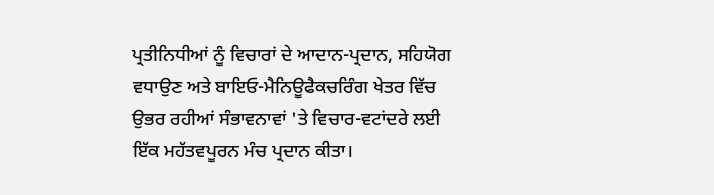ਪ੍ਰਤੀਨਿਧੀਆਂ ਨੂੰ ਵਿਚਾਰਾਂ ਦੇ ਆਦਾਨ-ਪ੍ਰਦਾਨ, ਸਹਿਯੋਗ ਵਧਾਉਣ ਅਤੇ ਬਾਇਓ-ਮੈਨਿਊਫੈਕਚਰਿੰਗ ਖੇਤਰ ਵਿੱਚ ਉਭਰ ਰਹੀਆਂ ਸੰਭਾਵਨਾਵਾਂ 'ਤੇ ਵਿਚਾਰ-ਵਟਾਂਦਰੇ ਲਈ ਇੱਕ ਮਹੱਤਵਪੂਰਨ ਮੰਚ ਪ੍ਰਦਾਨ ਕੀਤਾ।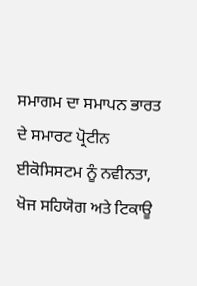ਸਮਾਗਮ ਦਾ ਸਮਾਪਨ ਭਾਰਤ ਦੇ ਸਮਾਰਟ ਪ੍ਰੋਟੀਨ ਈਕੋਸਿਸਟਮ ਨੂੰ ਨਵੀਨਤਾ, ਖੋਜ ਸਹਿਯੋਗ ਅਤੇ ਟਿਕਾਊ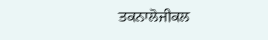ਤਕਨਾਲੋਜੀਕਲ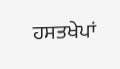ਹਸਤਖੇਪਾਂ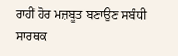ਰਾਹੀਂ ਹੋਰ ਮਜ਼ਬੂਤ ਬਣਾਉਣ ਸਬੰਧੀ ਸਾਰਥਕ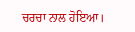ਚਰਚਾ ਨਾਲ ਹੋਇਆ।